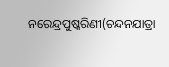ନରେନ୍ଦ୍ରପୁଷ୍କରିଣୀ(ଚନ୍ଦନଯାତ୍ରା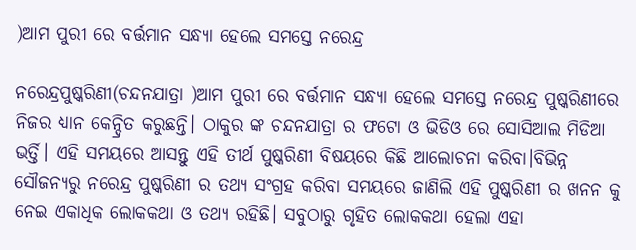)ଆମ ପୁରୀ ରେ ବର୍ତ୍ତମାନ ସନ୍ଧ୍ୟା ହେଲେ ସମସ୍ତେ ନରେନ୍ଦ୍ର

ନରେନ୍ଦ୍ରପୁଷ୍କରିଣୀ(ଚନ୍ଦନଯାତ୍ରା )ଆମ ପୁରୀ ରେ ବର୍ତ୍ତମାନ ସନ୍ଧ୍ୟା ହେଲେ ସମସ୍ତେ ନରେନ୍ଦ୍ର ପୁଷ୍କରିଣୀରେ ନିଜର ଧ୍ୟାନ କେନ୍ଦ୍ରିତ କରୁଛନ୍ତି। ଠାକୁର ଙ୍କ ଚନ୍ଦନଯାତ୍ରା ର ଫଟୋ ଓ ଭିଡିଓ ରେ ସୋସିଆଲ ମିଡିଆ ଭର୍ତ୍ତି। ଏହି ସମୟରେ ଆସନ୍ତୁ ଏହି ତୀର୍ଥ ପୁଷ୍କରିଣୀ ବିଷୟରେ କିଛି ଆଲୋଚନା କରିବା।ବିଭିନ୍ନ ସୌଜନ୍ୟରୁ ନରେନ୍ଦ୍ର ପୁଷ୍କରିଣୀ ର ତଥ୍ୟ ସଂଗ୍ରହ କରିବା ସମୟରେ ଜାଣିଲି ଏହି ପୁଷ୍କରିଣୀ ର ଖନନ କୁ ନେଇ ଏକାଧିକ ଲୋକକଥା ଓ ତଥ୍ୟ ରହିଛି। ସବୁଠାରୁ ଗୃହିତ ଲୋକକଥା ହେଲା ଏହା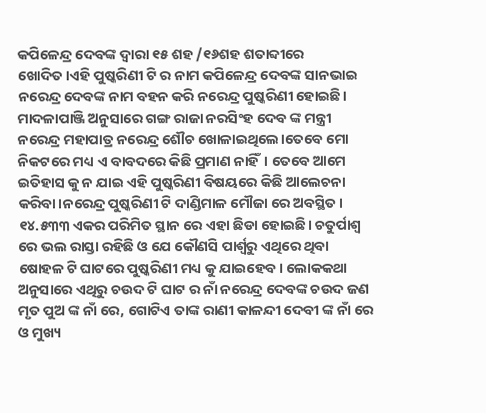କପିଳେନ୍ଦ୍ର ଦେବଙ୍କ ଦ୍ଵାରା ୧୫ ଶହ /୧୬ଶହ ଶତାବ୍ଦୀରେ ଖୋଦିତ।ଏହି ପୁଷ୍କରିଣୀ ଟି ର ନାମ କପିଳେନ୍ଦ୍ର ଦେବଙ୍କ ସାନଭାଇ ନରେନ୍ଦ୍ର ଦେବଙ୍କ ନାମ ବହନ କରି ନରେନ୍ଦ୍ର ପୁଷ୍କରିଣୀ ହୋଇଛି। ମାଦଳାପାଞ୍ଜି ଅନୁସାରେ ଗଙ୍ଗ ରାଜା ନରସିଂହ ଦେବ ଙ୍କ ମନ୍ତ୍ରୀ ନରେନ୍ଦ୍ର ମହାପାତ୍ର ନରେନ୍ଦ୍ର ଶୌଚ ଖୋଳାଇଥିଲେ।ତେବେ ମୋ ନିକଟରେ ମଧ୍ୟ ଏ ବାବଦରେ କିଛି ପ୍ରମାଣ ନାହିଁ। ତେବେ ଆମେ ଇତିହାସ କୁ ନ ଯାଇ ଏହି ପୁଷ୍କରିଣୀ ବିଷୟରେ କିଛି ଆଲେଚନା କରିବା।ନରେନ୍ଦ୍ର ପୁଷ୍କରିଣୀ ଟି ଦାଣ୍ଡିମାଳ ମୌଜା ରେ ଅବସ୍ଥିତ। ୧୪.୫୩୩ ଏକର ପରିମିତ ସ୍ଥାନ ରେ ଏହା ଛିଡା ହୋଇଛି। ଚତୁର୍ପାଶ୍ଵ ରେ ଭଲ ରାସ୍ତା ରହିଛି ଓ ଯେ କୌଣସି ପାର୍ଶ୍ଵରୁ ଏଥିରେ ଥିବା ଷୋହଳ ଟି ଘାଟରେ ପୁଷ୍କରିଣୀ ମଧ୍ୟ କୁ ଯାଇହେବ। ଲୋକକଥା ଅନୁସାରେ ଏଥିରୁ ଚଉଦ ଟି ଘାଟ ର ନାଁ ନରେନ୍ଦ୍ର ଦେବଙ୍କ ଚଉଦ ଜଣ ମୃତ ପୁଅ ଙ୍କ ନାଁ ରେ, ଗୋଟିଏ ତାଙ୍କ ରାଣୀ କାଳନ୍ଦୀ ଦେବୀ ଙ୍କ ନାଁ ରେ ଓ ମୁଖ୍ୟ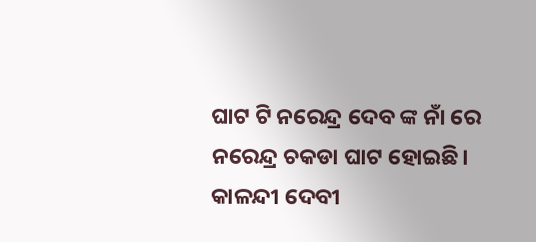ଘାଟ ଟି ନରେନ୍ଦ୍ର ଦେବ ଙ୍କ ନାଁ ରେ ନରେନ୍ଦ୍ର ଚକଡା ଘାଟ ହୋଇଛି। କାଳନ୍ଦୀ ଦେବୀ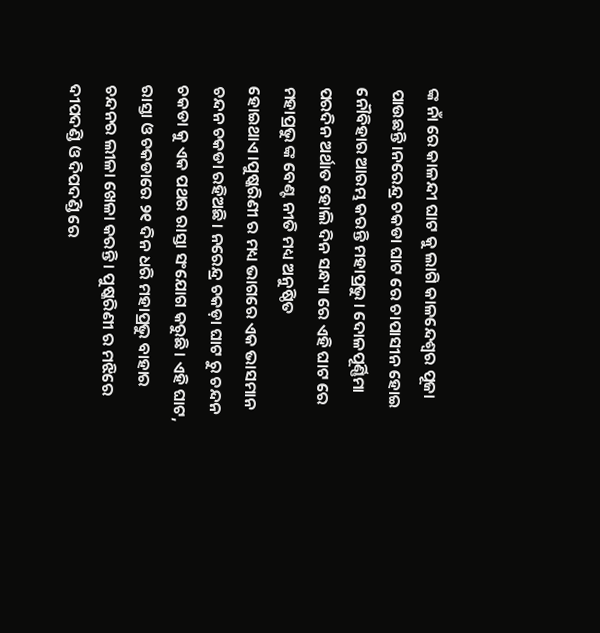ଙ୍କ ନାଁ ରେ କାଳନ୍ଦୀ ଘାଟ କୁ ଲାଗି କାଳନ୍ଦେଶ୍ଵର ପୂଜା ପାଉଛନ୍ତି।ନରେନ୍ଦ୍ର ଚକଡା ଘାଟ ରେ ଚାପାସୀନ ହୋଇ ନୌବିହାର ଆରମ୍ଭ କରନ୍ତି ମହାପ୍ରଭୁ। ଦୋଳପୂର୍ଣ୍ଣିମା ପରଦିନ ଅର୍ଥାତ ହୋଲି ଦିନ ସନ୍ଧ୍ୟା ରେ ଏହି ଘାଟ ରେ ମହାପ୍ରଭୁ ଙ୍କ ବେଣ୍ଟ ନୀତି ମଧ୍ୟ ଅନୁଷ୍ଠିତ ହୋଇଥାଏ।ପୁଷ୍କରିଣୀ ର ମଧ୍ୟ ଭାଗରେ ଏକ ଭାସମାନ ଚନ୍ଦନ ଚକଡା ରହିଅଛି। ନରେନ୍ଦ୍ର ଚକଡ଼ା ଘାଟ ରୁ ଚନ୍ଦନ ଚକଡା କୁ ଏକ ପଥର ରାସ୍ତା ସଂଯୋଗ କରୁଛି। ଏହି ଘାଟ, ରାସ୍ତା ଓ ଚକଡାରେ ୨୧ ଦିନ ଧରି ମହାପ୍ରଭୁ ବାହାର ଚନ୍ଦନର ଲୀଳା ଖେଳା କରନ୍ତି। ପୁଷ୍କରିଣୀ ର ମଝିରେ ଦୀପଦଣ୍ଡି ଓ ଦିପଦଣ୍ଡି ରେ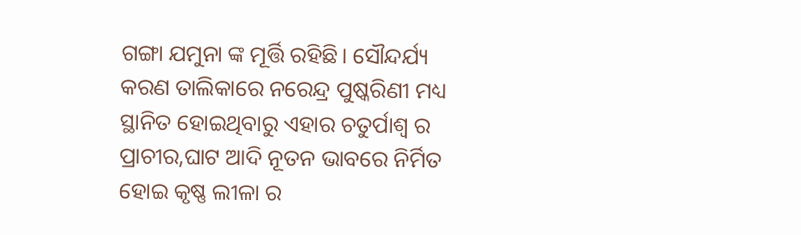ଗଙ୍ଗା ଯମୁନା ଙ୍କ ମୂର୍ତ୍ତି ରହିଛି। ସୌନ୍ଦର୍ଯ୍ୟ କରଣ ତାଲିକାରେ ନରେନ୍ଦ୍ର ପୁଷ୍କରିଣୀ ମଧ୍ୟ ସ୍ଥାନିତ ହୋଇଥିବାରୁ ଏହାର ଚତୁର୍ପାଶ୍ଵ ର ପ୍ରାଚୀର,ଘାଟ ଆଦି ନୂତନ ଭାବରେ ନିର୍ମିତ ହୋଇ କୃଷ୍ଣ ଲୀଳା ର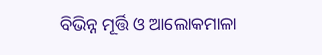ବିଭିନ୍ନ ମୂର୍ତ୍ତି ଓ ଆଲୋକମାଳା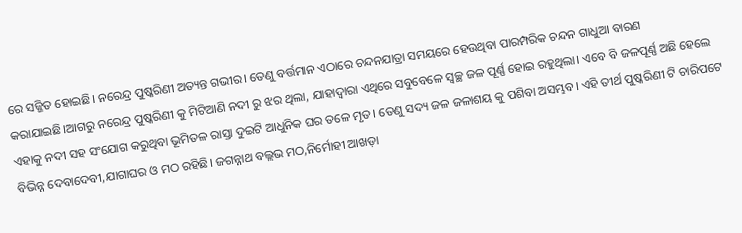ରେ ସଜ୍ଜିତ ହୋଇଛି। ନରେନ୍ଦ୍ର ପୁଷ୍କରିଣୀ ଅତ୍ୟନ୍ତ ଗଭୀର। ତେଣୁ ବର୍ତ୍ତମାନ ଏଠାରେ ଚନ୍ଦନଯାତ୍ରା ସମୟରେ ହେଉଥିବା ପାରମ୍ପରିକ ଚନ୍ଦନ ଗାଧୁଆ ବାରଣ କରାଯାଇଛି।ଆଗରୁ ନରେନ୍ଦ୍ର ପୁଷ୍କରିଣୀ କୁ ମିଟିଆଣି ନଦୀ ରୁ ଝର ଥିଲା, ଯାହାଦ୍ଵାରା ଏଥିରେ ସବୁବେଳେ ସ୍ଵଚ୍ଛ ଜଳ ପୂର୍ଣ୍ଣ ହୋଇ ରହୁଥିଲା। ଏବେ ବି ଜଳପୂର୍ଣ୍ଣ ଅଛି ହେଲେ ଏହାକୁ ନଦୀ ସହ ସଂଯୋଗ କରୁଥିବା ଭୂମିତଳ ରାସ୍ତା ଦୁଇଟି ଆଧୁନିକ ଘର ତଳେ ମୃତ। ତେଣୁ ସଦ୍ୟ ଜଳ ଜଳାଶୟ କୁ ପଶିବା ଅସମ୍ଭବ। ଏହି ତୀର୍ଥ ପୁଷ୍କରିଣୀ ଟି ଚାରିପଟେ ବିଭିନ୍ନ ଦେବାଦେବୀ,ଯାଗାଘର ଓ ମଠ ରହିଛି। ଜଗନ୍ନାଥ ବଲ୍ଲଭ ମଠ,ନିର୍ମୋହୀ ଆଖଡ଼ା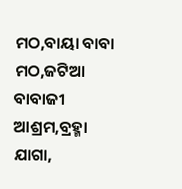ମଠ,ବାୟା ବାବା ମଠ,ଜଟିଆ ବାବାଜୀ ଆଶ୍ରମ,ବ୍ରହ୍ମା ଯାଗା,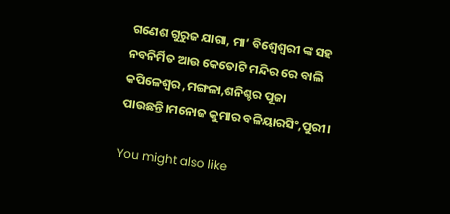ଗଣେଶ ଗୁରୁଜ ଯାଗା, ମା’ ବିଶ୍ଵେଶ୍ଵରୀ ଙ୍କ ସହ ନବନିର୍ମିତ ଆଉ କେତୋଟି ମନ୍ଦିର ରେ ବାଲି କପିଳେଶ୍ୱର ,ମଙ୍ଗଳା,ଶନିଶ୍ଚର ପୂଜା ପାଉଛନ୍ତି।ମନୋଜ କୁମାର ବଳିୟାରସିଂ,ପୁରୀ।

You might also like